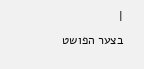|
בצער הפושט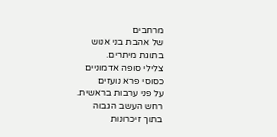מרחבים
של אהבת בני אנוש
בתוגת מיתרים.
צלילי סופה אדמוניים
כסוסי פרא נועזים
על פני ערבות בראשית.
רחש העשב הגבוה
בתוך זיכרונות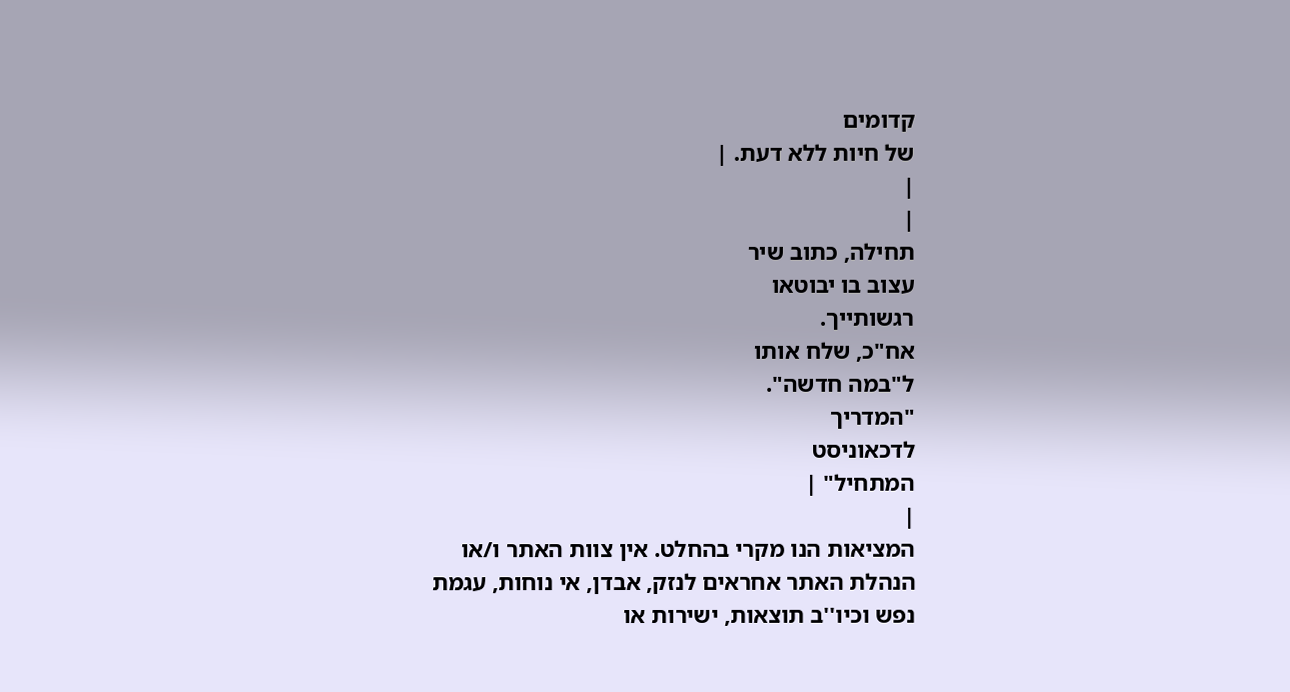קדומים
של חיות ללא דעת. |
|
|
תחילה, כתוב שיר
עצוב בו יבוטאו
רגשותייך.
אח"כ, שלח אותו
ל"במה חדשה".
"המדריך
לדכאוניסט
המתחיל" |
|
המציאות הנו מקרי בהחלט. אין צוות האתר ו/או
הנהלת האתר אחראים לנזק, אבדן, אי נוחות, עגמת
נפש וכיו''ב תוצאות, ישירות או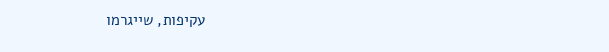עקיפות, שייגרמו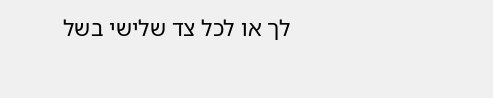לך או לכל צד שלישי בשל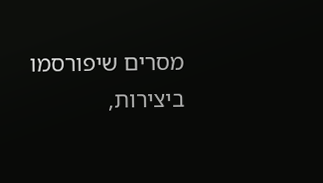מסרים שיפורסמו
ביצירות,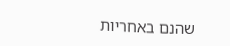שהנם באחריות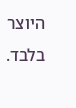היוצר בלבד.